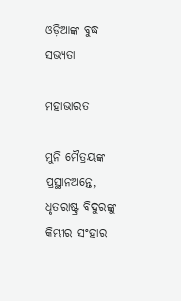ଓଡ଼ିଆଙ୍କ ବୁଦ୍ଧ ସଭ୍ୟତା

ମହାଭାରତ

ମୁନି ମୈତ୍ରୟଙ୍କ ପ୍ରସ୍ଥାନଅନ୍ତେ, ଧୃତରାଷ୍ଟ୍ର ବିଦୁରଙ୍କୁ କିମ୍ଭୀର ସଂହାର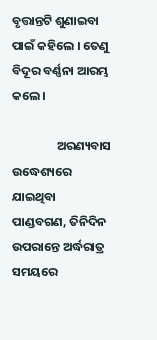ବୃତ୍ତାନ୍ତଟି ଶୁଣାଇବା ପାଇଁ କହିଲେ । ତେଣୁ ବିଦୂର ବର୍ଣ୍ଣନା ଆରମ୍ଭ କଲେ ।

                ଅରଣ୍ୟବାସ ଉଦ୍ଧେଶ୍ୟରେ ଯାଇଥିବା ପାଣ୍ଡବଗଣ, ତିନିଦିନ ଉପରାନ୍ତେ ଅର୍ଦ୍ଧରାତ୍ର ସମୟରେ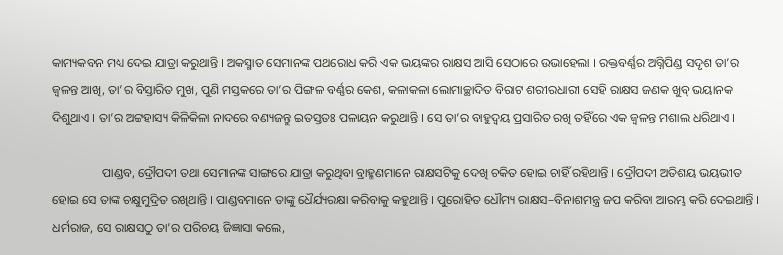କାମ୍ୟକବନ ମଧ୍ୟ ଦେଇ ଯାତ୍ରା କରୁଥାନ୍ତି । ଅକସ୍ମାତ ସେମାନଙ୍କ ପଥରୋଧ କରି ଏକ ଭୟଙ୍କର ରାକ୍ଷସ ଆସି ସେଠାରେ ଉଭାହେଲା । ରକ୍ତବର୍ଣ୍ଣର ଅଗ୍ନିପିଣ୍ଡ ସଦୃଶ ତା’ର ଜ୍ୱଳନ୍ତ ଆଖି, ତା’ର ବିସ୍ତାରିତ ମୁଖ, ପୁଣି ମସ୍ତକରେ ତା’ର ପିଙ୍ଗଳ ବର୍ଣ୍ଣର କେଶ, କଳାକଳା ଲୋମାଚ୍ଛାଦିତ ବିରାଟ ଶରୀରଧାରୀ ସେହି ରାକ୍ଷସ ଜଣକ ଖୁବ୍ ଭୟାନକ ଦିଶୁଥାଏ । ତା’ର ଅଟ୍ଟହାସ୍ୟ କିଳିକିଳା ନାଦରେ ବଣ୍ୟଜନ୍ତୁ ଇତସ୍ତତଃ ପଳାୟନ କରୁଥାନ୍ତି । ସେ ତା’ର ବାହୁଦ୍ୱୟ ପ୍ରସାରିତ ରଖି ତହିଁରେ ଏକ ଜ୍ୱଳନ୍ତ ମଶାଲ ଧରିଥାଏ ।

                ପାଣ୍ଡବ, ଦ୍ରୌପଦୀ ତଥା ସେମାନଙ୍କ ସାଙ୍ଗରେ ଯାତ୍ରା କରୁଥିବା ବ୍ରାହ୍ମଣମାନେ ରାକ୍ଷସଟିକୁ ଦେଖି ଚକିତ ହୋଇ ଚାହିଁ ରହିଥାନ୍ତି । ଦ୍ରୌପଦୀ ଅତିଶୟ ଭୟଭୀତ ହୋଇ ସେ ତାଙ୍କ ଚକ୍ଷୁମୁଦ୍ରିତ ରଖିଥାନ୍ତି । ପାଣ୍ଡବମାନେ ତାଙ୍କୁ ଧୈର୍ଯ୍ୟରକ୍ଷା କରିବାକୁ କହୁଥାନ୍ତି । ପୁରୋହିତ ଧୌମ୍ୟ ରାକ୍ଷସ–ବିନାଶମନ୍ତ୍ର ଜପ କରିବା ଆରମ୍ଭ କରି ଦେଇଥାନ୍ତି । ଧର୍ମରାଜ, ସେ ରାକ୍ଷସଠୁ ତା’ର ପରିଚୟ ଜିଜ୍ଞାସା କଲେ,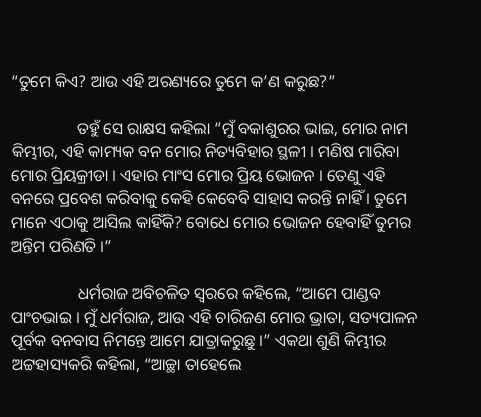“ତୁମେ କିଏ? ଆଉ ଏହି ଅରଣ୍ୟରେ ତୁମେ କ’ଣ କରୁଛ?”

                ତହୁଁ ସେ ରାକ୍ଷସ କହିଲା “ମୁଁ ବକାଶୁରର ଭାଇ, ମୋର ନାମ କିମ୍ଭୀର, ଏହି କାମ୍ୟକ ବନ ମୋର ନିତ୍ୟବିହାର ସ୍ଥଳୀ । ମଣିଷ ମାରିବା ମୋର ପ୍ରିୟକ୍ରୀଡା । ଏହାର ମାଂସ ମୋର ପ୍ରିୟ ଭୋଜନ । ତେଣୁ ଏହି ବନରେ ପ୍ରବେଶ କରିବାକୁ କେହି କେବେବି ସାହାସ କରନ୍ତି ନାହିଁ । ତୁମେ ମାନେ ଏଠାକୁ ଆସିଲ କାହିଁକି? ବୋଧେ ମୋର ଭୋଜନ ହେବାହିଁ ତୁମର ଅନ୍ତିମ ପରିଣତି ।”

                ଧର୍ମରାଜ ଅବିଚଳିତ ସ୍ୱରରେ କହିଲେ, “ଆମେ ପାଣ୍ଡବ ପାଂଚଭାଇ । ମୁଁ ଧର୍ମରାଜ, ଆଉ ଏହି ଚାରିଜଣ ମୋର ଭ୍ରାତା, ସତ୍ୟପାଳନ ପୂର୍ବକ ବନବାସ ନିମନ୍ତେ ଆମେ ଯାତ୍ରାକରୁଛୁ ।” ଏକଥା ଶୁଣି କିମ୍ଭୀର ଅଟ୍ଟହାସ୍ୟକରି କହିଲା, “ଆଚ୍ଛା ତାହେଲେ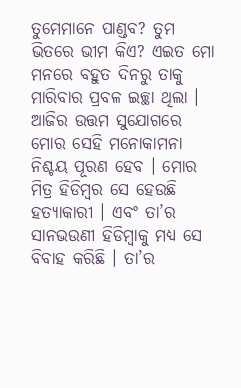ତୁମେମାନେ ପାଣ୍ଡବ? ତୁମ ଭିତରେ ଭୀମ କିଏ? ଏଇତ ମୋ ମନରେ ବହୁତ ଦିନରୁ ତାକୁ ମାରିବାର ପ୍ରବଳ ଇଚ୍ଛା ଥିଲା । ଆଜିର ଉତ୍ତମ ସୁଯୋଗରେ ମୋର ସେହି ମନୋକାମନା ନିଶ୍ଚୟ ପୂରଣ ହେବ । ମୋର ମିତ୍ର ହିଡିମ୍ବର ସେ ହେଉଛି ହତ୍ୟାକାରୀ । ଏବଂ ତା’ର ସାନଭଉଣୀ ହିଡିମ୍ବାକୁ ମଧ୍ୟ ସେ ବିବାହ କରିଛି । ତା’ର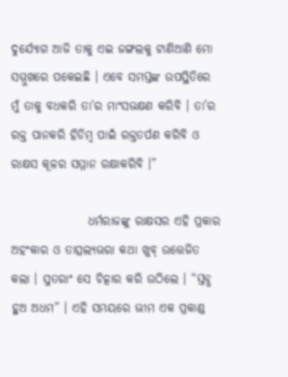ଦୁର୍ଯ୍ୟୋଗ ଆଜି ତାକୁ ଏଇ ଜଙ୍ଗଲକୁ ଟାଣିଆଣି ମୋ ସମ୍ମୁଖରେ ପକେଇଛି । ଏବେ ସମସ୍ତଙ୍କ ଉପସ୍ଥିତିରେ ମୁଁ ତାକୁ ବଧକରି ତା’ର ମାଂସଭକ୍ଷଣ କରିବି । ତା’ର ରକ୍ତ ପାନକରି ହିଡିମ୍ବ ପାଇଁ ରକ୍ତତର୍ପଣ କରିବି ଓ ରାକ୍ଷସ କୂଳର ସମ୍ମାନ ରକ୍ଷାକରିବି ।”

                ଧର୍ମରାଜଙ୍କୁ ରାକ୍ଷସର ଏହି ପ୍ରକାର ଅହଂକାର ଓ ତାତ୍ସଲ୍ୟଭରା କଥା ଖୁବ୍ ଉତ୍ତେଜିତ କଲା । ସୁତରାଂ ସେ ଚିତ୍କାର କରି ଉଠିଲେ । “ସ୍ତବ୍ଧ ହୁଅ ଅଧମ” । ଏହି ସମୟରେ ଭୀମ ଏକ ପ୍ରକାଣ୍ଡ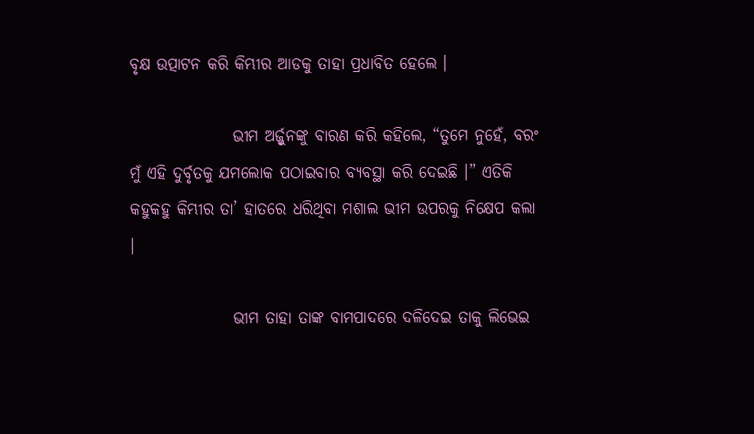ବୃକ୍ଷ ଉତ୍ପାଟନ କରି କିମ୍ଭୀର ଆଡକୁ ତାହା ପ୍ରଧାବିତ ହେଲେ ।

                ଭୀମ ଅର୍ଜ୍ଜୁନଙ୍କୁ ବାରଣ କରି କହିଲେ, “ତୁମେ ନୁହେଁ, ବରଂ ମୁଁ ଏହି ଦୁର୍ବୃତକୁ ଯମଲୋକ ପଠାଇବାର ବ୍ୟବସ୍ଥା କରି ଦେଇଛି ।” ଏତିକି କହୁକହୁ କିମ୍ଭୀର ତା’ ହାତରେ ଧରିଥିବା ମଶାଲ ଭୀମ ଉପରକୁ ନିକ୍ଷେପ କଲା ।

                ଭୀମ ତାହା ତାଙ୍କ ବାମପାଦରେ ଦଳିଦେଇ ତାକୁ ଲିଭେଇ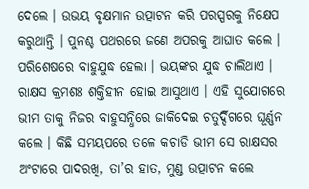ଦେଲେ । ଉଭୟ ବୃକ୍ଷମାନ ଉତ୍ପାଟନ କରି ପରସ୍ପରକୁ ନିକ୍ଷେପ କରୁଥାନ୍ତି । ପୁନଶ୍ଚ ପଥରରେ ଜଣେ ଅପରକୁ ଆଘାତ କଲେ । ପରିଶେଷରେ ବାହୁଯୁଦ୍ଧ ହେଲା । ଭୟଙ୍କର ଯୁଦ୍ଧ ଚାଲିଥାଏ । ରାକ୍ଷସ କ୍ରମଶଃ ଶକ୍ତିହୀନ ହୋଇ ଆସୁଥାଏ । ଏହି ସୁଯୋଗରେ ଭୀମ ତାକୁ ନିଜର ବାହୁସନ୍ଧିରେ ଜାକିଦେଇ ଚତୁର୍ଦ୍ଦିଗରେ ଘୂର୍ଣ୍ଣନ କଲେ । କିଛି ସମୟପରେ ତଳେ କଚାଡି ଭୀମ ସେ ରାକ୍ଷସର ଅଂଟାରେ ପାଦରଖି, ତା’ର ହାତ, ମୁଣ୍ଡ ଉତ୍ପାଟନ କଲେ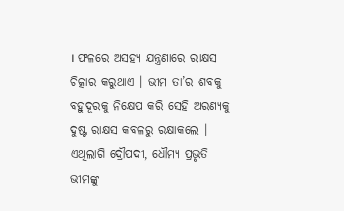। ଫଳରେ ଅସହ୍ୟ ଯନ୍ତ୍ରଣାରେ ରାକ୍ଷସ  ଚିତ୍କାର କରୁଥାଏ । ଭୀମ ତା’ର ଶବକୁ ବହୁଦୂରକୁ ନିକ୍ଷେପ କରି ସେହି ଅରଣ୍ୟକୁ ଦୁଷ୍ଟ ରାକ୍ଷସ କବଳରୁ ରକ୍ଷାକଲେ । ଏଥିଲାଗି ଦ୍ରୌପଦୀ, ଧୌମ୍ୟ ପ୍ରଭୃତି ଭୀମଙ୍କୁ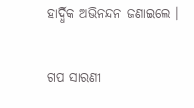ହାର୍ଦ୍ଧିକ ଅଭିନନ୍ଦନ ଜଣାଇଲେ ।


ଗପ ସାରଣୀ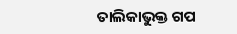ତାଲିକାଭୁକ୍ତ ଗପ